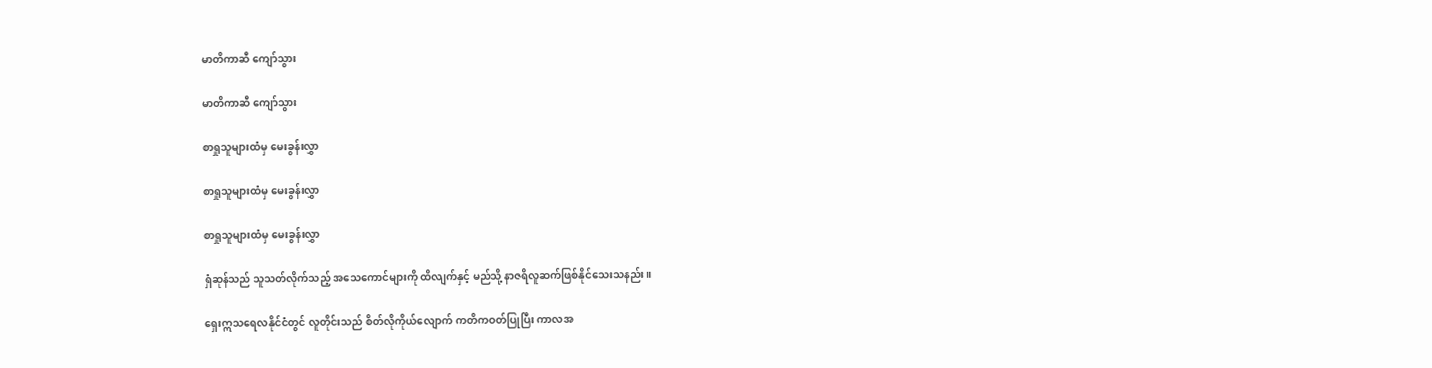မာတိကာဆီ ကျော်သွား

မာတိကာဆီ ကျော်သွား

စာရှုသူများထံမှ မေးခွန်းလွှာ

စာရှုသူများထံမှ မေးခွန်းလွှာ

စာရှုသူများထံမှ မေးခွန်းလွှာ

ရှံဆုန်သည် သူသတ်လိုက်သည့် အသေကောင်များကို ထိလျက်နှင့် မည်သို့ နာဇရိလူဆက်ဖြစ်နိုင်သေးသနည်း။

ရှေးဣသရေလနိုင်ငံတွင် လူတိုင်းသည် စိတ်လိုကိုယ်လျောက် ကတိကဝတ်ပြုပြီး ကာလအ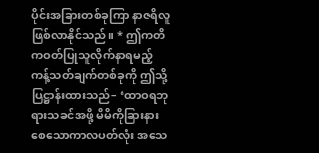ပိုင်းအခြားတစ်ခုကြာ နာဇရိလူဖြစ်လာနိုင်သည်။ * ဤကတိကဝတ်ပြုသူလိုက်နာရမည့် ကန့်သတ်ချက်တစ်ခုကို ဤသို့ပြဋ္ဌာန်းထားသည်– ‘ထာဝရဘုရားသခင်အဖို့ မိမိကိုခြားနားစေသောကာလပတ်လုံး အသေ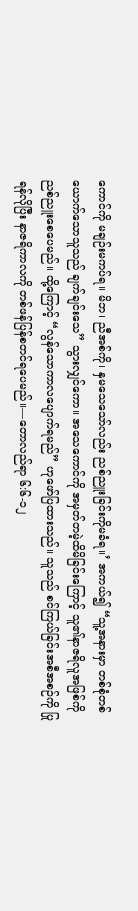ကောင်ကို မချဉ်းမကပ်ရ။ မိဘ၊ ညီအစ်ကို၊ နှမသေသော်လည်း ညစ်ညူးခြင်းကိုမခံရ။’ အကယ်၍ “သူ့အနားမှာ တစ်စုံတစ်ယောက်သောသူသည် ချက်ချင်းသေ” သွားလျှင်ကော။ အသေကောင်ကို အမှတ်တမဲ့ထိမိခြင်းကြောင့် သူ၏နာဇရိလူအဖြစ်ကို ညစ်ညူးစေပေမည်။ ထို့ကြောင့် “လွန်သောကာလပျောက်ရမည်” ဟုဖော်ပြထားသည်။ သူသည် စင်ကြယ်ခြင်းအစီအစဉ်ကို ပြုရန်လိုပြီး နာဇရိကာလကို တစ်ဖန်ပြန်စတင်ရပေမည်။—တောလည်ရာ ၆:၆-၁၂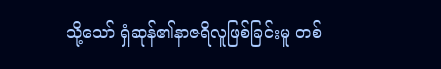သို့သော် ရှံဆုန်၏နာဇရိလူဖြစ်ခြင်းမူ တစ်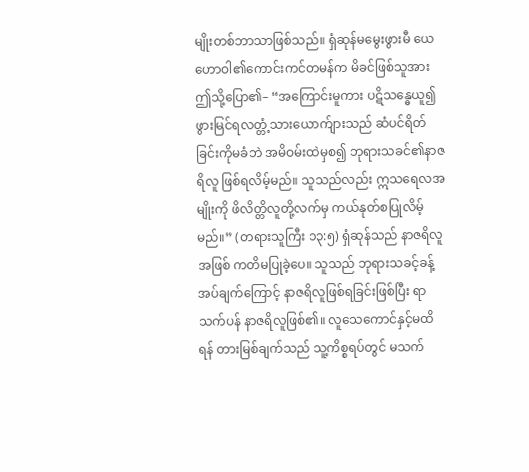မျိုးတစ်ဘာသာဖြစ်သည်။ ရှံဆုန်မမွေးဖွားမီ ယေဟောဝါ၏ကောင်းကင်တမန်က မိခင်ဖြစ်သူအား ဤသို့ပြော၏– “အကြောင်းမူကား ပဋိသန္ဓေယူ၍ ဖွားမြင်ရလတ္တံ့သားယောက်ျားသည် ဆံပင်ရိတ်ခြင်းကိုမခံဘဲ အမိဝမ်းထဲမှစ၍ ဘုရားသခင်၏နာဇရိလူ ဖြစ်ရလိမ့်မည်။ သူသည်လည်း ဣသရေလအမျိုးကို ဖိလိတ္တိလူတို့လက်မှ ကယ်နုတ်စပြုလိမ့်မည်။” (တရားသူကြီး ၁၃:၅) ရှံဆုန်သည် နာဇရိလူအဖြစ် ကတိမပြုခဲ့ပေ။ သူသည် ဘုရားသခင့်ခန့်အပ်ချက်ကြောင့် နာဇရိလူဖြစ်ရခြင်းဖြစ်ပြီး ရာသက်ပန် နာဇရိလူဖြစ်၏။ လူသေကောင်နှင့်မထိရန် တားမြစ်ချက်သည် သူ့ကိစ္စရပ်တွင် မသက်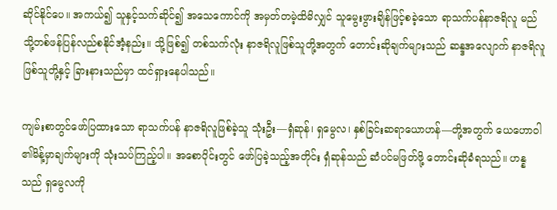ဆိုင်နိုင်ပေ။ အကယ်၍ သူနှင့်သက်ဆိုင်၍ အသေကောင်ကို အမှတ်တမဲ့ထိမိလျှင် သူမွေးဖွားချိန်ဖြင့်စခဲ့သော ရာသက်ပန်နာဇရိလူ မည်သို့တစ်ဖန်ပြန်လည်စနိုင်အံ့နည်း။ သို့ဖြစ်၍ တစ်သက်လုံး နာဇရိလူဖြစ်သူတို့အတွက် တောင်းဆိုချက်များသည် ဆန္ဒအလျောက် နာဇရိလူဖြစ်သူတို့နှင့် ခြားနားသည်မှာ ထင်ရှားနေပါသည်။

ကျမ်းစာတွင်ဖော်ပြထားသော ရာသက်ပန် နာဇရိလူဖြစ်ခဲ့သူ သုံးဦး—ရှံဆုန်၊ ရှမွေလ၊ နှစ်ခြင်းဆရာယောဟန်—တို့အတွက် ယေဟောဝါ၏မိန့်မှာချက်များကို သုံးသပ်ကြည့်ပါ။ အစောပိုင်းတွင် ဖော်ပြခဲ့သည့်အတိုင်း ရှံဆုန်သည် ဆံပင်မဖြတ်ဖို့ တောင်းဆိုခံရသည်။ ဟန္နသည် ရှမွေလကို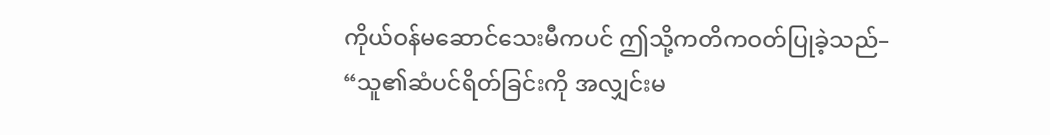ကိုယ်ဝန်မဆောင်သေးမီကပင် ဤသို့ကတိကဝတ်ပြုခဲ့သည်– “သူ၏ဆံပင်ရိတ်ခြင်းကို အလျှင်းမ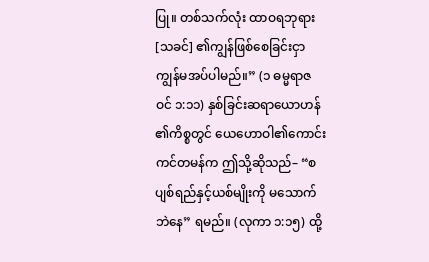ပြု။ တစ်သက်လုံး ထာဝရဘုရား[သခင်] ၏ကျွန်ဖြစ်စေခြင်းငှာ ကျွန်မအပ်ပါမည်။” (၁ ဓမ္မရာဇဝင် ၁:၁၁) နှစ်ခြင်းဆရာယောဟန်၏ကိစ္စတွင် ယေဟောဝါ၏ကောင်းကင်တမန်က ဤသို့ဆိုသည်– “စပျစ်ရည်နှင့်ယစ်မျိုးကို မသောက်ဘဲနေ” ရမည်။ (လုကာ ၁:၁၅) ထို့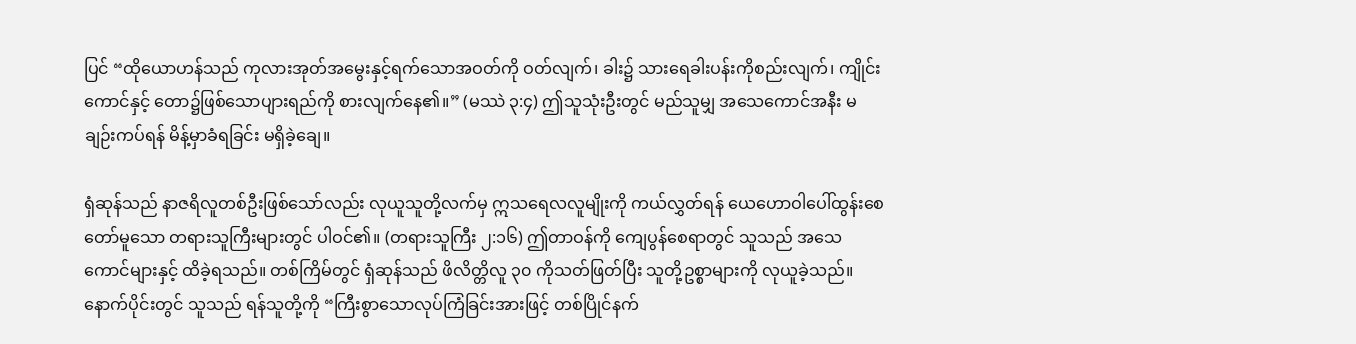ပြင် “ထိုယောဟန်သည် ကုလားအုတ်အမွေးနှင့်ရက်သောအဝတ်ကို ဝတ်လျက်၊ ခါး၌ သားရေခါးပန်းကိုစည်းလျက်၊ ကျိုင်းကောင်နှင့် တော၌ဖြစ်သောပျားရည်ကို စားလျက်နေ၏။” (မဿဲ ၃:၄) ဤသူသုံးဦးတွင် မည်သူမျှ အသေကောင်အနီး မချဉ်းကပ်ရန် မိန့်မှာခံရခြင်း မရှိခဲ့ချေ။

ရှံဆုန်သည် နာဇရိလူတစ်ဦးဖြစ်သော်လည်း လုယူသူတို့လက်မှ ဣသရေလလူမျိုးကို ကယ်လွှတ်ရန် ယေဟောဝါပေါ်ထွန်းစေတော်မူသော တရားသူကြီးများတွင် ပါဝင်၏။ (တရားသူကြီး ၂:၁၆) ဤတာဝန်ကို ကျေပွန်စေရာတွင် သူသည် အသေကောင်များနှင့် ထိခဲ့ရသည်။ တစ်ကြိမ်တွင် ရှံဆုန်သည် ဖိလိတ္တိလူ ၃၀ ကိုသတ်ဖြတ်ပြီး သူတို့ဥစ္စာများကို လုယူခဲ့သည်။ နောက်ပိုင်းတွင် သူသည် ရန်သူတို့ကို “ကြီးစွာသောလုပ်ကြံခြင်းအားဖြင့် တစ်ပြိုင်နက်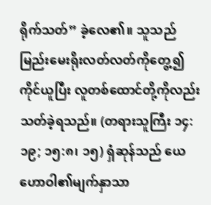ရိုက်သတ်” ခဲ့လေ၏။ သူသည် မြည်းမေးရိုးလတ်လတ်ကိုတွေ့၍ ကိုင်ယူပြီး လူတစ်ထောင်တို့ကိုလည်း သတ်ခဲ့ရသည်။ (တရားသူကြီး ၁၄:၁၉; ၁၅:၈၊ ၁၅) ရှံဆုန်သည် ယေဟောဝါ၏မျက်နှာသာ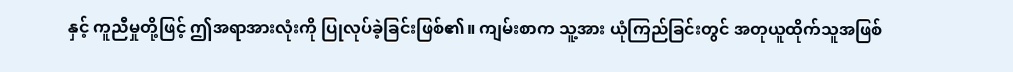နှင့် ကူညီမှုတို့ဖြင့် ဤအရာအားလုံးကို ပြုလုပ်ခဲ့ခြင်းဖြစ်၏။ ကျမ်းစာက သူ့အား ယုံကြည်ခြင်းတွင် အတုယူထိုက်သူအဖြစ်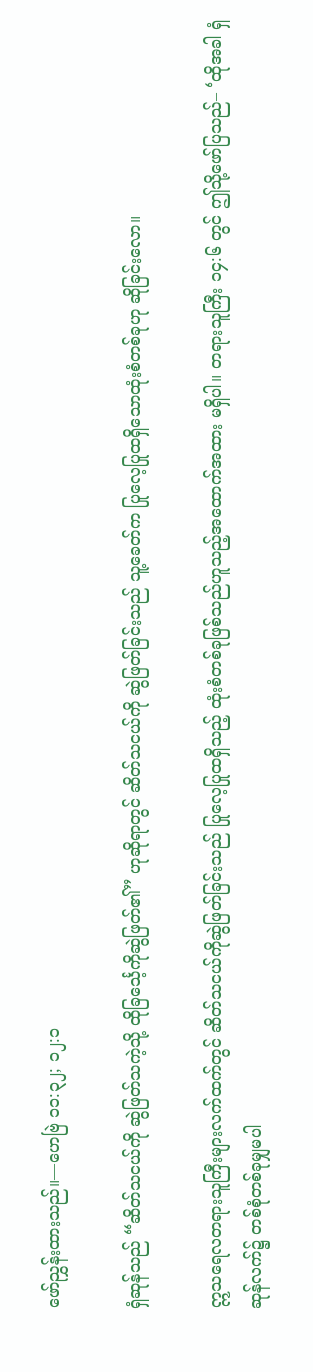ဖော်ညွှန်းထားသည်။—ဟေဗြဲ ၁၁:၃၂; ၁၂:၁

ရှံဆုန်သည် “ဆိတ်သငယ်ကို ဆွဲဖြတ်သကဲ့သို့ ထိုခြင်္သေ့ကိုဆွဲဖြတ်၏” ဟုဆိုရာတွင် ဆိတ်သငယ်ကို ဆွဲဖြတ်ခြင်းသည် သူ့ခေတ်က ပြုလေ့ပြုထရှိသောထုံးစံတစ်ခုဟု ဆိုခြင်းလော။

ဣသရေလတရားသူကြီးများလက်ထက်တွင် ဆိတ်သငယ်ကိုဆွဲဖြတ်ခြင်းသည် ပြုလေ့ပြုထရှိသည့် ထုံးစံတစ်ခုဖြစ်သည်ဟူသည့်အထောက်အထား မရှိပါ။ တရားသူကြီး ၁၄:၆ တွင် ဤသို့ဖော်ပြသည်– ‘ထိုအခါ ရှံဆုန်လက်၌ တစ်စုံတစ်ခုမျှမပါ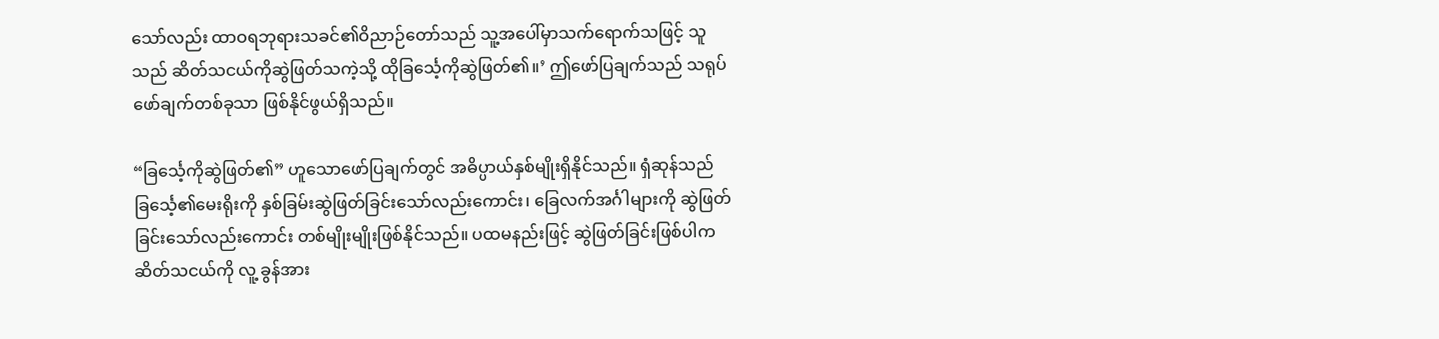သော်လည်း ထာဝရဘုရားသခင်၏ဝိညာဉ်တော်သည် သူ့အပေါ်မှာသက်ရောက်သဖြင့် သူသည် ဆိတ်သငယ်ကိုဆွဲဖြတ်သကဲ့သို့ ထိုခြင်္သေ့ကိုဆွဲဖြတ်၏။’ ဤဖော်ပြချက်သည် သရုပ်ဖော်ချက်တစ်ခုသာ ဖြစ်နိုင်ဖွယ်ရှိသည်။

“ခြင်္သေ့ကိုဆွဲဖြတ်၏” ဟူသောဖော်ပြချက်တွင် အဓိပ္ပာယ်နှစ်မျိုးရှိနိုင်သည်။ ရှံဆုန်သည် ခြင်္သေ့၏မေးရိုးကို နှစ်ခြမ်းဆွဲဖြတ်ခြင်းသော်လည်းကောင်း၊ ခြေလက်အင်္ဂါများကို ဆွဲဖြတ်ခြင်းသော်လည်းကောင်း တစ်မျိုးမျိုးဖြစ်နိုင်သည်။ ပထမနည်းဖြင့် ဆွဲဖြတ်ခြင်းဖြစ်ပါက ဆိတ်သငယ်ကို လူ့ ခွန်အား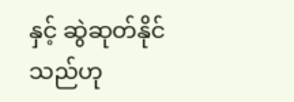နှင့် ဆွဲဆုတ်နိုင်သည်ဟု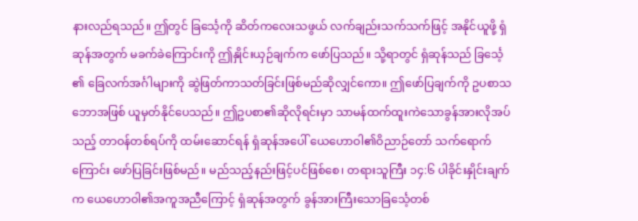နားလည်ရသည်။ ဤတွင် ခြင်္သေ့ကို ဆိတ်ကလေးသဖွယ် လက်ချည်းသက်သက်ဖြင့် အနိုင်ယူဖို့ ရှံဆုန်အတွက် မခက်ခဲကြောင်းကို ဤနှိုင်းယှဉ်ချက်က ဖော်ပြသည်။ သို့ရာတွင် ရှံဆုန်သည် ခြင်္သေ့၏ ခြေလက်အင်္ဂါများကို ဆွဲဖြတ်ကာသတ်ခြင်းဖြစ်မည်ဆိုလျှင်ကော။ ဤဖော်ပြချက်ကို ဥပစာသဘောအဖြစ် ယူမှတ်နိုင်ပေသည်။ ဤဥပစာ၏ဆိုလိုရင်းမှာ သာမန်ထက်ထူးကဲသောခွန်အားလိုအပ်သည့် တာဝန်တစ်ရပ်ကို ထမ်းဆောင်ရန် ရှံဆုန်အပေါ် ယေဟောဝါ၏ဝိညာဉ်တော် သက်ရောက်ကြောင်း ဖော်ပြခြင်းဖြစ်မည်။ မည်သည့်နည်းဖြင့်ပင်ဖြစ်စေ၊ တရားသူကြီး ၁၄:၆ ပါခိုင်းနှိုင်းချက်က ယေဟောဝါ၏အကူအညီကြောင့် ရှံဆုန်အတွက် ခွန်အားကြီးသောခြင်္သေ့တစ်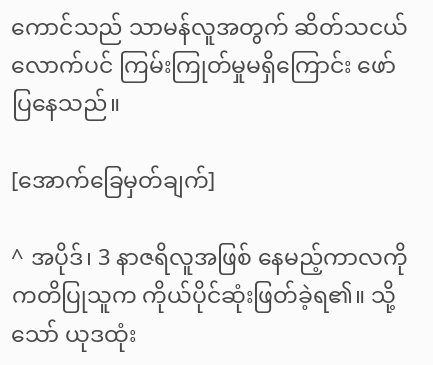ကောင်သည် သာမန်လူအတွက် ဆိတ်သငယ်လောက်ပင် ကြမ်းကြုတ်မှုမရှိကြောင်း ဖော်ပြနေသည်။

[အောက်ခြေမှတ်ချက်]

^ အပိုဒ်၊ 3 နာဇရိလူအဖြစ် နေမည့်ကာလကို ကတိပြုသူက ကိုယ်ပိုင်ဆုံးဖြတ်ခဲ့ရ၏။ သို့သော် ယုဒထုံး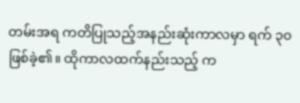တမ်းအရ ကတိပြုသည့်အနည်းဆုံးကာလမှာ ရက် ၃၀ ဖြစ်ခဲ့၏။ ထိုကာလထက်နည်းသည့် က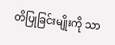တိပြုခြင်းမျိုးကို သာ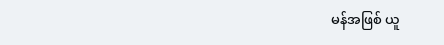မန်အဖြစ် ယူ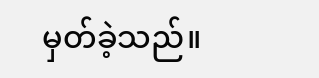မှတ်ခဲ့သည်။